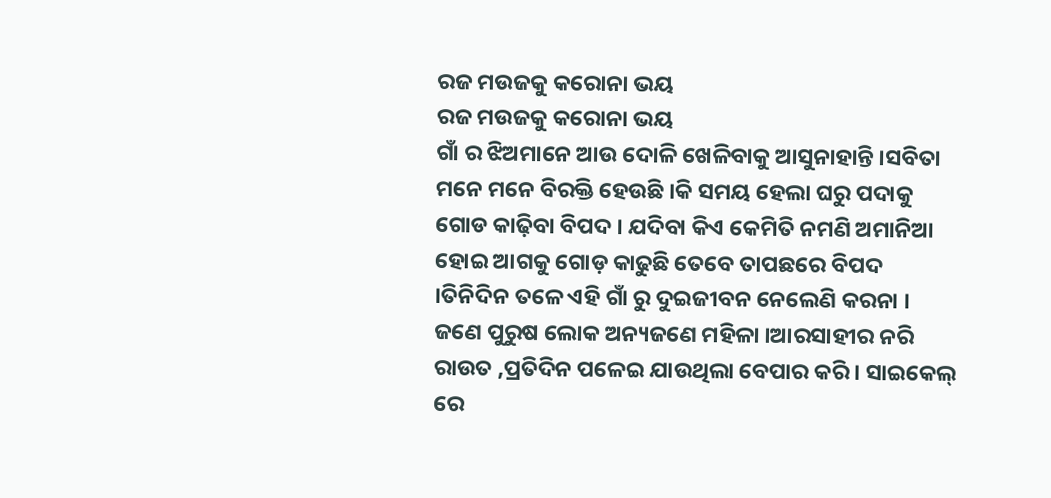ରଜ ମଉଜକୁ କରୋନା ଭୟ
ରଜ ମଉଜକୁ କରୋନା ଭୟ
ଗାଁ ର ଝିଅମାନେ ଆଉ ଦୋଳି ଖେଳିବାକୁ ଆସୁନାହାନ୍ତି ।ସବିତା ମନେ ମନେ ବିରକ୍ତି ହେଉଛି ।କି ସମୟ ହେଲା ଘରୁ ପଦାକୁ ଗୋଡ କାଢ଼ିବା ବିପଦ । ଯଦିବା କିଏ କେମିତି ନମଣି ଅମାନିଆ ହୋଇ ଆଗକୁ ଗୋଡ଼ କାଢୁଛି ତେବେ ତାପଛରେ ବିପଦ ।ତିନିଦିନ ତଳେ ଏହି ଗାଁ ରୁ ଦୁଇଜୀବନ ନେଲେଣି କରନା । ଜଣେ ପୁରୁଷ ଲୋକ ଅନ୍ୟଜଣେ ମହିଳା ।ଆରସାହୀର ନରି ରାଉତ ,ପ୍ରତିଦିନ ପଳେଇ ଯାଉଥିଲା ବେପାର କରି । ସାଇକେଲ୍ ରେ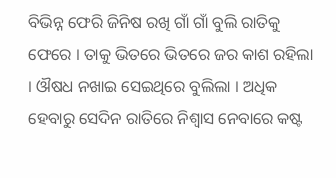ବିଭିନ୍ନ ଫେରି ଜିନିଷ ରଖି ଗାଁ ଗାଁ ବୁଲି ରାତିକୁ ଫେରେ । ତାକୁ ଭିତରେ ଭିତରେ ଜର କାଶ ରହିଲା । ଔଷଧ ନଖାଇ ସେଇଥିରେ ବୁଲିଲା । ଅଧିକ ହେବାରୁ ସେଦିନ ରାତିରେ ନିଶ୍ୱାସ ନେବାରେ କଷ୍ଟ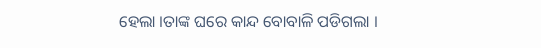ହେଲା ।ତାଙ୍କ ଘରେ କାନ୍ଦ ବୋବାଳି ପଡିଗଲା ।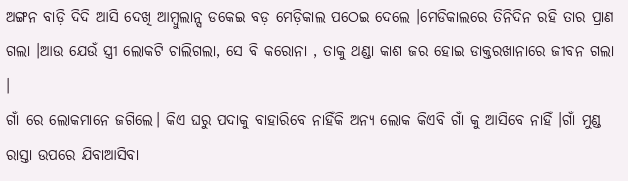ଅଙ୍ଗନ ବାଡ଼ି ଦିଦି ଆସି ଦେଖି ଆମ୍ବୁଲାନ୍ସ ଡକେଇ ବଡ଼ ମେଡ଼ିକାଲ ପଠେଇ ଦେଲେ ।ମେଡିକାଲରେ ତିନିଦିନ ରହି ତାର ପ୍ରାଣ ଗଲା ।ଆଉ ଯେଉଁ ସ୍ତ୍ରୀ ଲୋକଟି ଚାଲିଗଲା, ସେ ବି କରୋନା , ତାକୁ ଥଣ୍ଡା କାଶ ଜର ହୋଇ ଡାକ୍ତରଖାନାରେ ଜୀବନ ଗଲା ।
ଗାଁ ରେ ଲୋକମାନେ ଜଗିଲେ। କିଏ ଘରୁ ପଦାକୁ ବାହାରିବେ ନାହିଁକି ଅନ୍ୟ ଲୋକ କିଏବି ଗାଁ କୁ ଆସିବେ ନାହିଁ ।ଗାଁ ମୁଣ୍ଡ ରାସ୍ତା ଉପରେ ଯିବାଆସିବା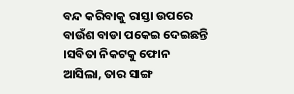ବନ୍ଦ କରିବାକୁ ରାସ୍ତା ଉପରେ ବାଉଁଶ ବାଡା ପକେଇ ଦେଇଛନ୍ତି ।ସବିତା ନିକଟକୁ ଫୋନ ଆସିଲା, ତାର ସାଙ୍ଗ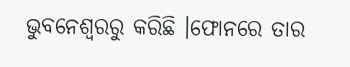ଭୁବନେଶ୍ବରରୁ କରିଛି ।ଫୋନରେ ତାର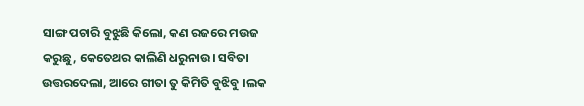ସାଙ୍ଗ ପଚାରି ବୁଝୁଛି କିଲୋ, କଣ ରଜରେ ମଉଜ କରୁଛୁ, କେତେଥର କାଲିଣି ଧରୁନାଉ। ସବିତା ଉତ୍ତରଦେଲା, ଆରେ ଗୀତା ତୁ କିମିତି ବୁଝିବୁ ।ଲକ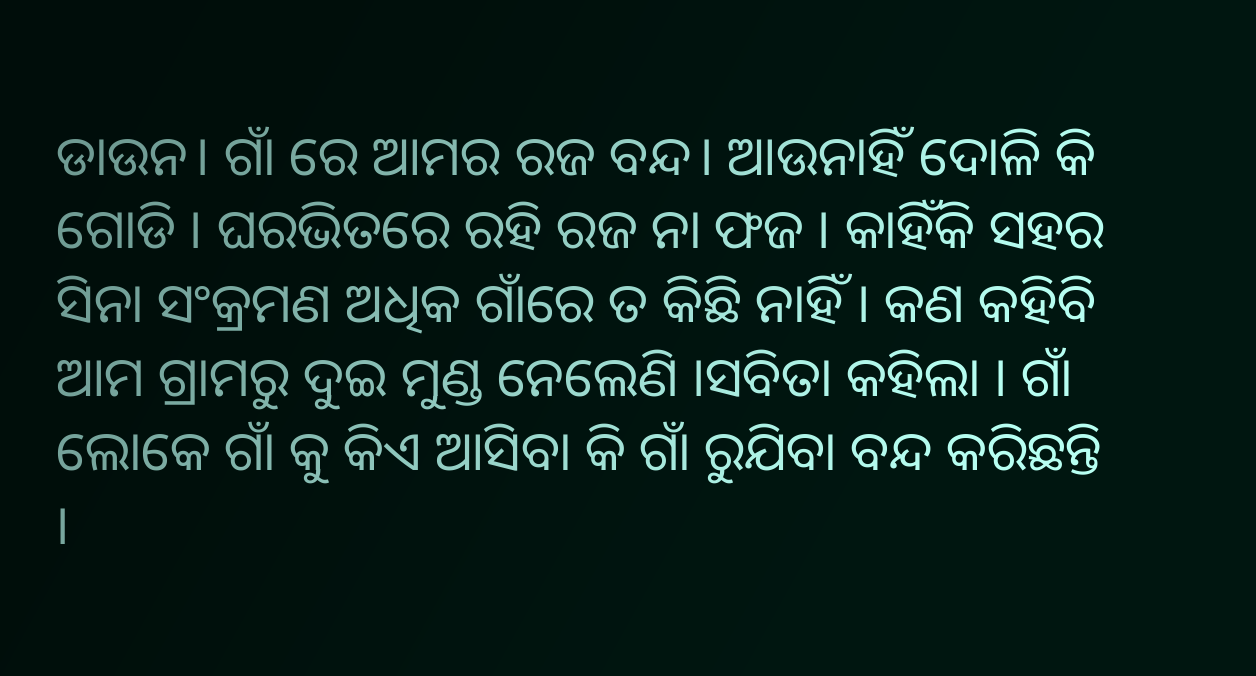ଡାଉନ। ଗାଁ ରେ ଆମର ରଜ ବନ୍ଦ। ଆଉନାହିଁ ଦୋଳି କି ଗୋଡି । ଘରଭିତରେ ରହି ରଜ ନା ଫଜ । କାହିଁକି ସହର ସିନା ସଂକ୍ରମଣ ଅଧିକ ଗାଁରେ ତ କିଛି ନାହିଁ । କଣ କହିବି ଆମ ଗ୍ରାମରୁ ଦୁଇ ମୁଣ୍ଡ ନେଲେଣି ।ସବିତା କହିଲା । ଗାଁ ଲୋକେ ଗାଁ କୁ କିଏ ଆସିବା କି ଗାଁ ରୁଯିବା ବନ୍ଦ କରିଛନ୍ତି ।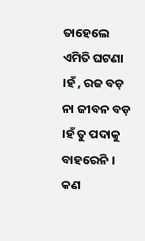ତାହେଲେ ଏମିତି ଘଟଣା ।ହଁ , ରଜ ବଡ଼ ନା ଜୀବନ ବଡ଼ ।ହଁ ତୁ ପଦାକୁ ବାହରେନି । କଣ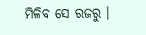ମିଳିବ ସେ ରଜରୁ ।